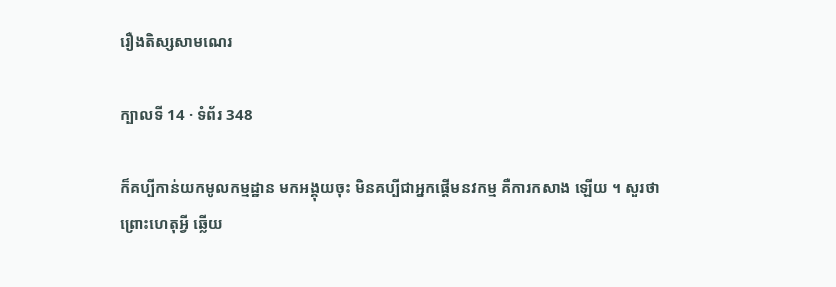រឿងតិស្សសាមណេរ

ក្បាលទី 14 · ទំព័រ 348

ក៏គប្បីកាន់យកមូលកម្មដ្ឋាន មកអង្គុយចុះ មិនគប្បីជាអ្នកផ្តើមនវកម្ម គឺការកសាង ឡើយ ។ សួរថា ព្រោះហេតុអ្វី ឆ្លើយ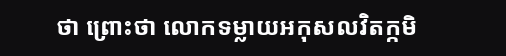ថា ព្រោះថា លោកទម្លាយអកុសលវិតក្កមិ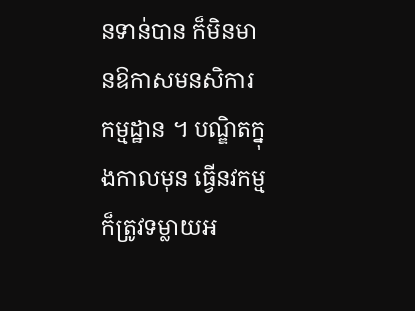នទាន់បាន ក៏មិនមានឱកាសមនសិការកម្មដ្ឋាន ។ បណ្ឌិតក្នុងកាលមុន ធ្វើនវកម្ម ក៏ត្រូវទម្លាយអ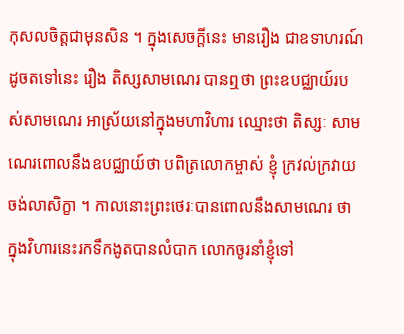កុសលចិត្តជាមុនសិន ។ ក្នុងសេចក្តីនេះ មានរឿង ជាឧទាហរណ៍ដូចតទៅនេះ រឿង តិស្សសាមណេរ បានឮថា ព្រះឧបជ្ឈាយ៍របស់សាមណេរ អាស្រ័យនៅក្នុងមហាវិហារ ឈ្មោះថា តិស្សៈ សាមណេរពោលនឹងឧបជ្ឈាយ៍ថា បពិត្រលោកម្ចាស់ ខ្ញុំ ក្រវល់ក្រវាយ ចង់លាសិក្ខា ។ កាលនោះព្រះថេរៈបានពោលនឹងសាមណេរ ថា ក្នុងវិហារនេះរកទឹកងូតបានលំបាក លោកចូរនាំខ្ញុំទៅ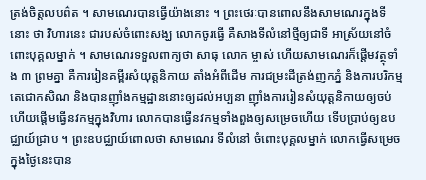ត្រង់ចិត្តលបព៌ត ។ សាមណេរបានធ្វើយ៉ាងនោះ ។ ព្រះថេរៈបានពោលនឹងសាមណេរក្នុងទីនោះ ថា វិហារនេះ ជារបស់ចំពោះសង្ឃ លោកចូរធ្វើ គឺសាងទីលំនៅថ្មីឲ្យជាទី អាស្រ័យនៅចំពោះបុគ្គលម្នាក់ ។ សាមណេរទទួលពាក្យថា សាធុ លោក ម្ចាស់ ហើយសាមណេរក៏ផ្តើមវត្ថុទាំង ៣ ព្រមគ្នា គឺការរៀនគម្ពីរសំយុត្តនិកាយ តាំងអំពីដើម ការជម្រះដីត្រង់ញកភ្នំ និងការបរិកម្មតេជោកសិណ និងបានញ៉ាំងកម្មដ្ឋាននោះឲ្យដល់អប្បនា ញ៉ាំងការរៀនសំយុត្តនិកាយឲ្យចប់ ហើយផ្តើមធ្វើនវកម្មក្នុងវិហារ លោកបានធ្វើនវកម្មទាំងពួងឲ្យសម្រេចហើយ ទើបប្រាប់ឲ្យឧបជ្ឈាយ៍ជ្រាប ។ ព្រះឧបជ្ឈាយ៍ពោលថា សាមណេរ ទីលំនៅ ចំពោះបុគ្គលម្នាក់ លោកធ្វើសម្រេចក្នុងថ្ងៃនេះបាន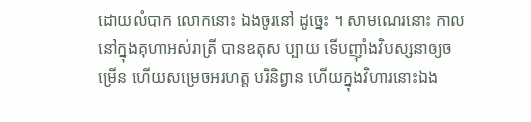ដោយលំបាក លោកនោះ ឯងចូរនៅ ដូច្នេះ ។ សាមណេរនោះ កាលនៅក្នុងគុហាអស់រាត្រី បានឧតុស ប្បាយ ទើបញ៉ាំងវិបស្សនាឲ្យចម្រើន ហើយសម្រេចអរហត្ត បរិនិព្វាន ហើយក្នុងវិហារនោះឯង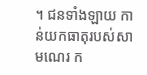។ ជនទាំងឡាយ កាន់យកធាតុរបស់សាមណេរ ក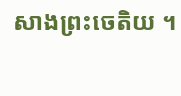សាងព្រះចេតិយ ។